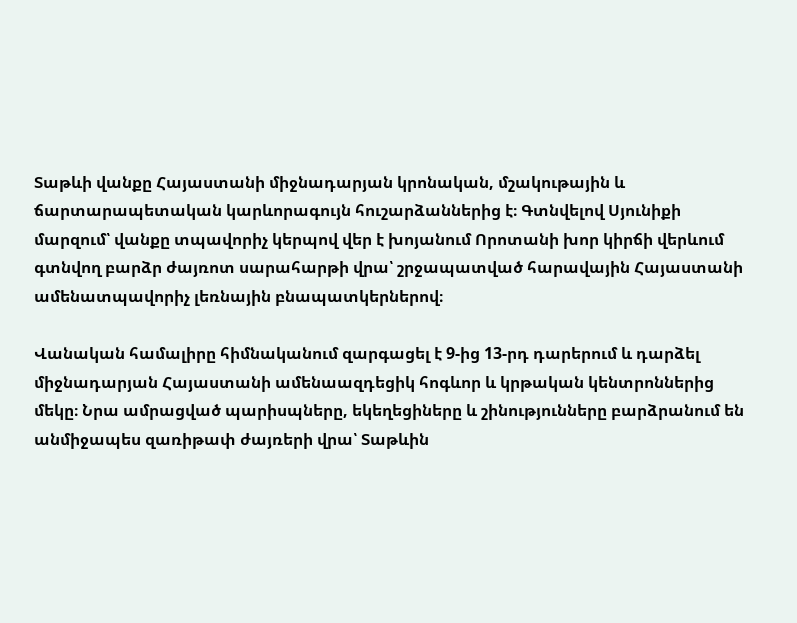Տաթևի վանքը Հայաստանի միջնադարյան կրոնական, մշակութային և ճարտարապետական կարևորագույն հուշարձաններից է։ Գտնվելով Սյունիքի մարզում՝ վանքը տպավորիչ կերպով վեր է խոյանում Որոտանի խոր կիրճի վերևում գտնվող բարձր ժայռոտ սարահարթի վրա՝ շրջապատված հարավային Հայաստանի ամենատպավորիչ լեռնային բնապատկերներով։

Վանական համալիրը հիմնականում զարգացել է 9-ից 13-րդ դարերում և դարձել միջնադարյան Հայաստանի ամենաազդեցիկ հոգևոր և կրթական կենտրոններից մեկը։ Նրա ամրացված պարիսպները, եկեղեցիները և շինությունները բարձրանում են անմիջապես զառիթափ ժայռերի վրա՝ Տաթևին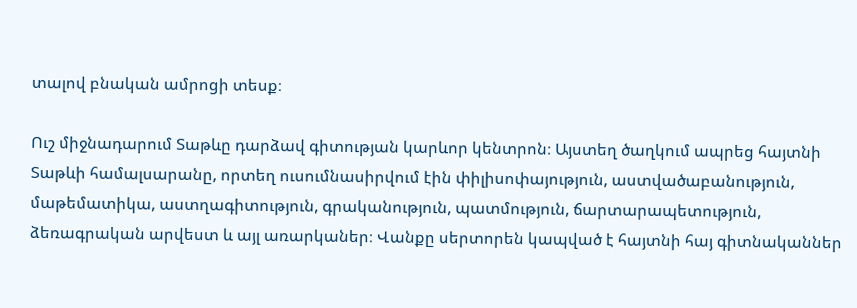տալով բնական ամրոցի տեսք։

Ուշ միջնադարում Տաթևը դարձավ գիտության կարևոր կենտրոն։ Այստեղ ծաղկում ապրեց հայտնի Տաթևի համալսարանը, որտեղ ուսումնասիրվում էին փիլիսոփայություն, աստվածաբանություն, մաթեմատիկա, աստղագիտություն, գրականություն, պատմություն, ճարտարապետություն, ձեռագրական արվեստ և այլ առարկաներ։ Վանքը սերտորեն կապված է հայտնի հայ գիտնականներ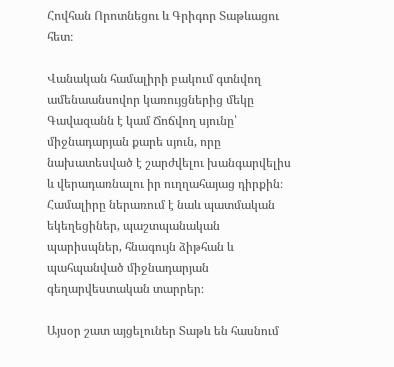Հովհան Որոտնեցու և Գրիգոր Տաթևացու հետ։

Վանական համալիրի բակում գտնվող ամենաանսովոր կառույցներից մեկը Գավազանն է կամ Ճոճվող սյունը՝ միջնադարյան քարե սյուն, որը նախատեսված է շարժվելու խանգարվելիս և վերադառնալու իր ուղղահայաց դիրքին։ Համալիրը ներառում է նաև պատմական եկեղեցիներ, պաշտպանական պարիսպներ, հնագույն ձիթհան և պահպանված միջնադարյան գեղարվեստական տարրեր։

Այսօր շատ այցելուներ Տաթև են հասնում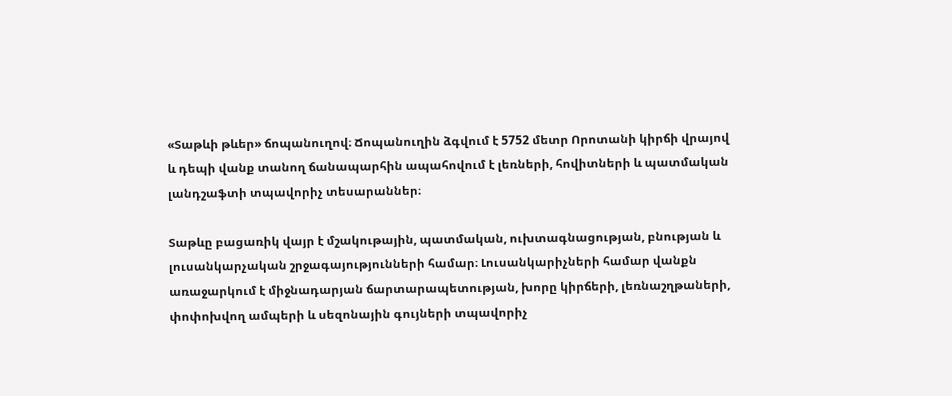«Տաթևի թևեր» ճոպանուղով։ Ճոպանուղին ձգվում է 5752 մետր Որոտանի կիրճի վրայով և դեպի վանք տանող ճանապարհին ապահովում է լեռների, հովիտների և պատմական լանդշաֆտի տպավորիչ տեսարաններ։

Տաթևը բացառիկ վայր է մշակութային, պատմական, ուխտագնացության, բնության և լուսանկարչական շրջագայությունների համար։ Լուսանկարիչների համար վանքն առաջարկում է միջնադարյան ճարտարապետության, խորը կիրճերի, լեռնաշղթաների, փոփոխվող ամպերի և սեզոնային գույների տպավորիչ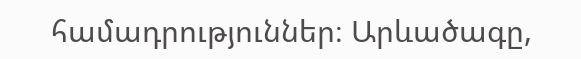համադրություններ։ Արևածագը,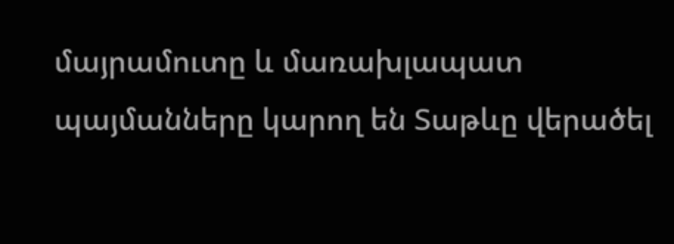մայրամուտը և մառախլապատ պայմանները կարող են Տաթևը վերածել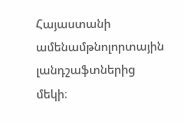Հայաստանի ամենամթնոլորտային լանդշաֆտներից մեկի։